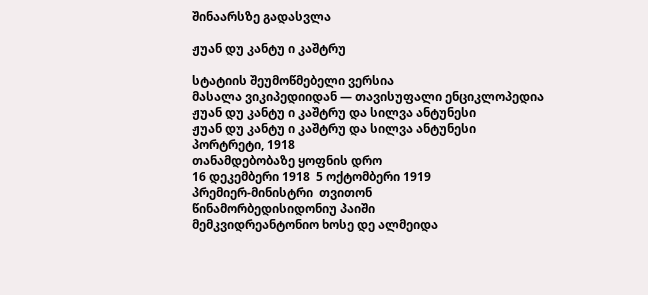შინაარსზე გადასვლა

ჟუან დუ კანტუ ი კაშტრუ

სტატიის შეუმოწმებელი ვერსია
მასალა ვიკიპედიიდან — თავისუფალი ენციკლოპედია
ჟუან დუ კანტუ ი კაშტრუ და სილვა ანტუნესი
ჟუან დუ კანტუ ი კაშტრუ და სილვა ანტუნესი
პორტრეტი, 1918
თანამდებობაზე ყოფნის დრო
16 დეკემბერი 1918  5 ოქტომბერი 1919
პრემიერ-მინისტრი  თვითონ
წინამორბედისიდონიუ პაიში
მემკვიდრეანტონიო ხოსე დე ალმეიდა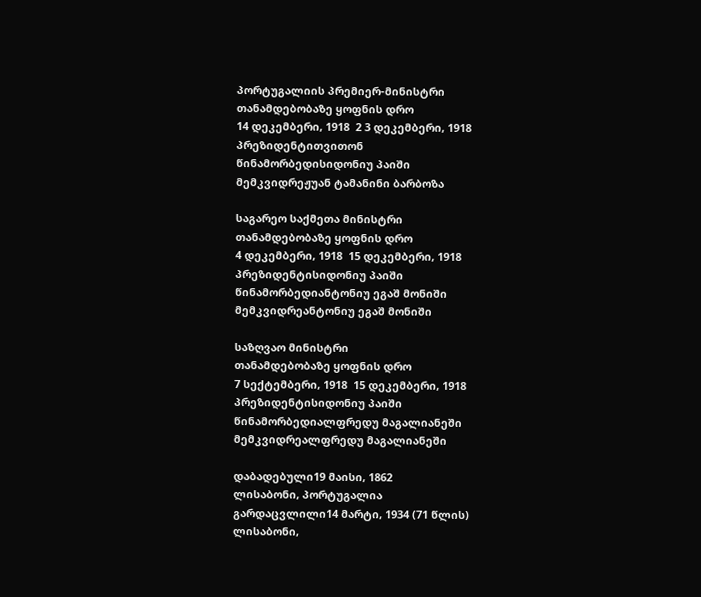პორტუგალიის პრემიერ-მინისტრი
თანამდებობაზე ყოფნის დრო
14 დეკემბერი, 1918  2 3 დეკემბერი, 1918
პრეზიდენტითვითონ
წინამორბედისიდონიუ პაიში
მემკვიდრეჟუან ტამანინი ბარბოზა

საგარეო საქმეთა მინისტრი
თანამდებობაზე ყოფნის დრო
4 დეკემბერი, 1918  15 დეკემბერი, 1918
პრეზიდენტისიდონიუ პაიში
წინამორბედიანტონიუ ეგაშ მონიში
მემკვიდრეანტონიუ ეგაშ მონიში

საზღვაო მინისტრი
თანამდებობაზე ყოფნის დრო
7 სექტემბერი, 1918  15 დეკემბერი, 1918
პრეზიდენტისიდონიუ პაიში
წინამორბედიალფრედუ მაგალიანეში
მემკვიდრეალფრედუ მაგალიანეში

დაბადებული19 მაისი, 1862
ლისაბონი, პორტუგალია
გარდაცვლილი14 მარტი, 1934 (71 წლის)
ლისაბონი,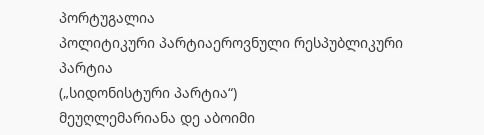პორტუგალია
პოლიტიკური პარტიაეროვნული რესპუბლიკური პარტია
(„სიდონისტური პარტია“)
მეუღლემარიანა დე აბოიმი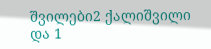შვილები2 ქალიშვილი და 1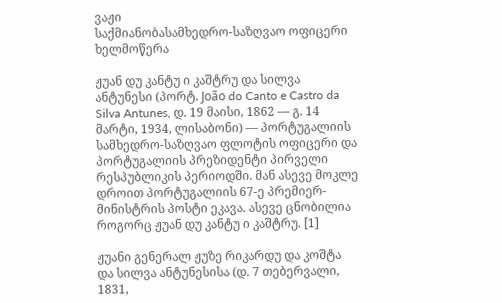ვაჟი
საქმიანობასამხედრო-საზღვაო ოფიცერი
ხელმოწერა

ჟუან დუ კანტუ ი კაშტრუ და სილვა ანტუნესი (პორტ. João do Canto e Castro da Silva Antunes, დ. 19 მაისი, 1862 — გ. 14 მარტი, 1934, ლისაბონი) — პორტუგალიის სამხედრო-საზღვაო ფლოტის ოფიცერი და პორტუგალიის პრეზიდენტი პირველი რესპუბლიკის პერიოდში. მან ასევე მოკლე დროით პორტუგალიის 67-ე პრემიერ-მინისტრის პოსტი ეკავა. ასევე ცნობილია როგორც ჟუან დუ კანტუ ი კაშტრუ. [1]

ჟუანი გენერალ ჟუზე რიკარდუ და კოშტა და სილვა ანტუნესისა (დ. 7 თებერვალი, 1831,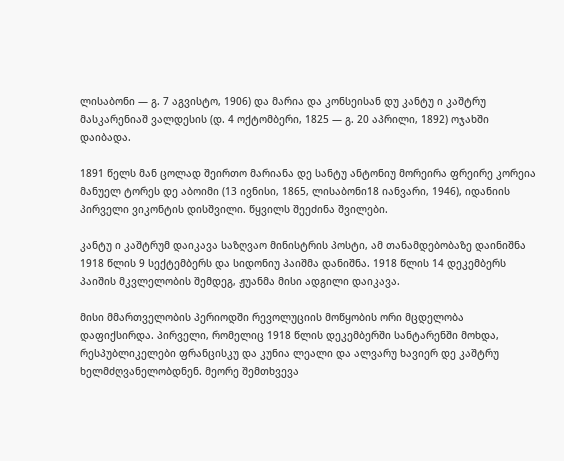ლისაბონი — გ. 7 აგვისტო, 1906) და მარია და კონსეისან დუ კანტუ ი კაშტრუ მასკარენიაშ ვალდესის (დ. 4 ოქტომბერი, 1825 — გ. 20 აპრილი, 1892) ოჯახში დაიბადა.

1891 წელს მან ცოლად შეირთო მარიანა დე სანტუ ანტონიუ მორეირა ფრეირე კორეია მანუელ ტორეს დე აბოიმი (13 ივნისი, 1865, ლისაბონი18 იანვარი, 1946), იდანიის პირველი ვიკონტის დისშვილი. წყვილს შეეძინა შვილები.

კანტუ ი კაშტრუმ დაიკავა საზღვაო მინისტრის პოსტი, ამ თანამდებობაზე დაინიშნა 1918 წლის 9 სექტემბერს და სიდონიუ პაიშმა დანიშნა. 1918 წლის 14 დეკემბერს პაიშის მკვლელობის შემდეგ, ჟუანმა მისი ადგილი დაიკავა.

მისი მმართველობის პერიოდში რევოლუციის მოწყობის ორი მცდელობა დაფიქსირდა. პირველი, რომელიც 1918 წლის დეკემბერში სანტარენში მოხდა, რესპუბლიკელები ფრანცისკუ და კუნია ლეალი და ალვარუ ხავიერ დე კაშტრუ ხელმძღვანელობდნენ. მეორე შემთხვევა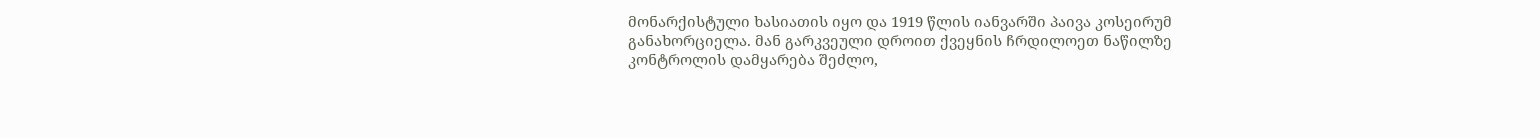მონარქისტული ხასიათის იყო და 1919 წლის იანვარში პაივა კოსეირუმ განახორციელა. მან გარკვეული დროით ქვეყნის ჩრდილოეთ ნაწილზე კონტროლის დამყარება შეძლო,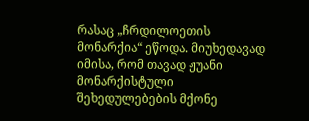რასაც „ჩრდილოეთის მონარქია“ ეწოდა. მიუხედავად იმისა, რომ თავად ჟუანი მონარქისტული შეხედულებების მქონე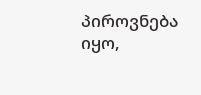პიროვნება იყო,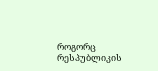როგორც რესპუბლიკის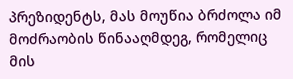პრეზიდენტს, მას მოუწია ბრძოლა იმ მოძრაობის წინააღმდეგ, რომელიც მის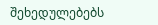შეხედულებებს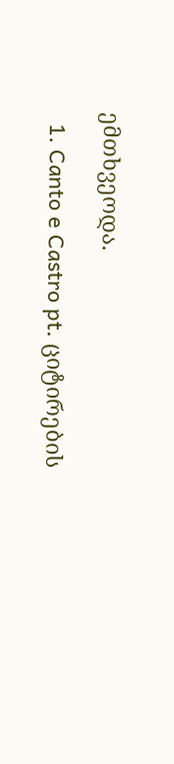ემთხვეოდა.

  1. Canto e Castro pt. ციტირების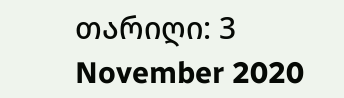თარიღი: 3 November 2020